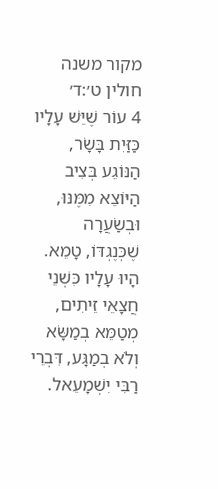מקור משנה חולין ט׳:ד׳
4 עוֹר שֶׁיֵּשׁ עָלָיו כַּזַּיִת בָּשָׂר, הַנּוֹגֵע בְּצִיב הַיּוֹצֵא מִמֶּנּוּ, וּבְשַׂעֲרָה שֶׁכְּנֶגְדּוֹ, טָמֵא. הָיוּ עָלָיו כִּשְׁנֵי חֲצָאֵי זֵיתִים, מְטַמֵּא בְמַשָּׂא וְלֹא בְמַגָּע, דִּבְרֵי רַבִּי יִשְׁמָעֵאל.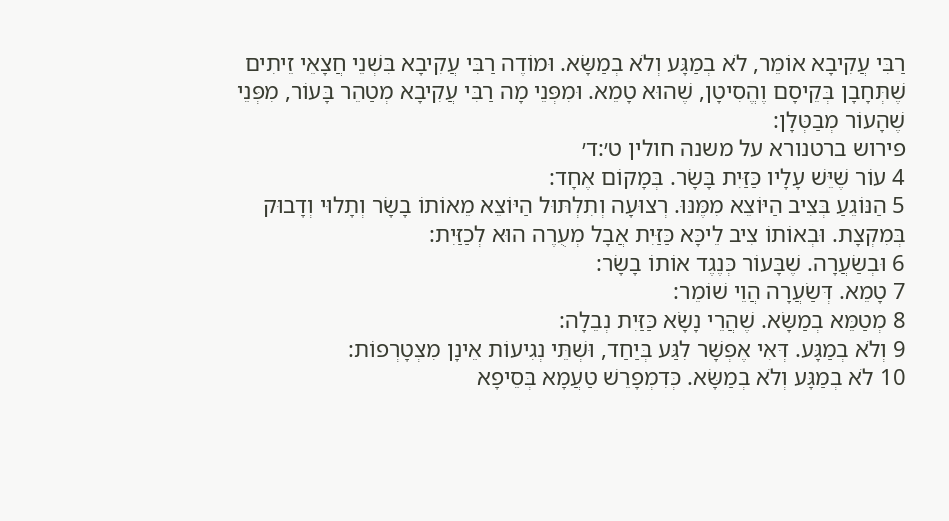רַבִּי עֲקִיבָא אוֹמֵר, לֹא בְמַגָּע וְלֹא בְמַשָּׂא. וּמוֹדֶה רַבִּי עֲקִיבָא בִּשְׁנֵי חֲצָאֵי זֵיתִים שֶׁתְּחָבָן בְּקֵיסָם וֶהֱסִיטָן, שֶׁהוּא טָמֵא. וּמִפְּנֵי מָה רַבִּי עֲקִיבָא מְטַהֵר בָּעוֹר, מִפְּנֵי שֶׁהָעוֹר מְבַטְּלָן:
פירוש ברטנורא על משנה חולין ט׳:ד׳
4 עוֹר שֶׁיֵּשׁ עָלָיו כַּזַּיִת בָּשָׂר. בְּמָקוֹם אֶחָד:
5 הַנּוֹגֵעַ בְּצִיב הַיּוֹצֵא מִמֶּנּוּ. רְצוּעָה וְתִלְתּוּל הַיּוֹצֵא מֵאוֹתוֹ בָשָׂר וְתָלוּי וְדָבוּק בְּמִקְצָת. וּבְאוֹתוֹ צִיב לֵיכָּא כַּזַּיִת אֲבָל מְעֻרֶה הוּא לְכַזַּיִת:
6 וּבְשַׂעֲרָה. שֶׁבָּעוֹר כְּנֶגֶד אוֹתוֹ בָשָׂר:
7 טָמֵא. דְּשַׂעֲרָה הֲוֵי שׁוֹמֵר:
8 מְטַמֵּא בְמַשָּׂא. שֶׁהֲרֵי נָשָׂא כַּזַּיִת נְבֵלָה:
9 וְלֹא בְמַגָּע. דְּאִי אֶפְשָׁר לִגַּע בְּיַחַד, וּשְׁתֵּי נְגִיעוֹת אֵינָן מִצְטָרְפוֹת:
10 לֹא בְמַגָּע וְלֹא בְמַשָּׂא. כְּדִמְפָרֵשׁ טַעֲמָא בְּסֵיפָא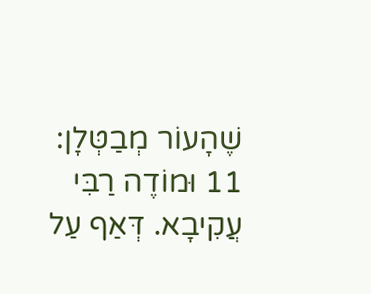שֶׁהָעוֹר מְבַטְּלָן:
11 וּמוֹדֶה רַבִּי עֲקִיבָא. דְּאַף עַל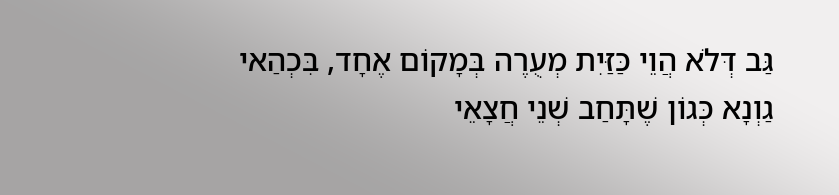גַּב דְּלֹא הֲוֵי כַּזַּיִת מְעֻרֶה בְּמָקוֹם אֶחָד, בִּכְהַאי גַוְנָא כְּגוֹן שֶׁתָּחַב שְׁנֵי חֲצָאֵי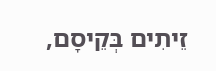זֵיתִים בְּקֵיסָם,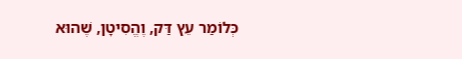כְּלוֹמַר עֵץ דַּק, וֶהֱסִיטָן, שֶׁהוּא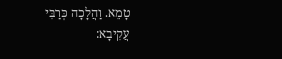טָמֵא. וַהֲלָכָה כְּרַבִּי עֲקִיבָא: